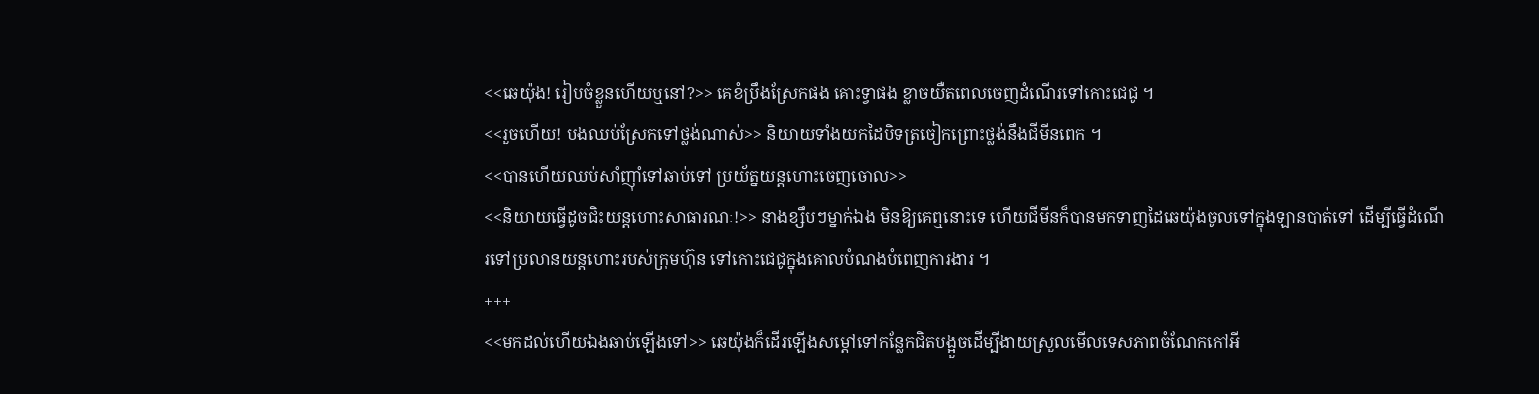<<ឆេយ៉ុង! រៀបចំខ្លួនហើយឬនៅ?>> គេខំប្រឹងស្រែកផង គោះទ្វាផង ខ្លាចយឺតពេលចេញដំណើរទៅកោះជេជូ ។
<<រួចហើយ! បងឈប់ស្រែកទៅថ្លង់ណាស់>> និយាយទាំងយកដៃបិទត្រចៀកព្រោះថ្លង់នឹងជីមីនពេក ។
<<បានហើយឈប់សាំញុាំទៅឆាប់ទៅ ប្រយ័ត្នយន្តហោះចេញចោល>>
<<និយាយធ្វើដូចជិះយន្តហោះសាធារណៈ!>> នាងខ្សឹបៗម្នាក់ឯង មិនឱ្យគេឮនោះទេ ហើយជីមីនក៏បានមកទាញដៃឆេយ៉ុងចូលទៅក្នុងឡានបាត់ទៅ ដើម្បីធ្វើដំណើរទៅប្រលានយន្តហោះរបស់ក្រុមហ៊ុន ទៅកោះជេជូក្នុងគោលបំណងបំពេញការងារ ។
+++
<<មកដល់ហើយឯងឆាប់ឡើងទៅ>> ឆេយ៉ុងក៏ដើរឡើងសម្ដៅទៅកន្លែកជិតបង្អួចដើម្បីងាយស្រួលមើលទេសភាពចំណែកកៅអី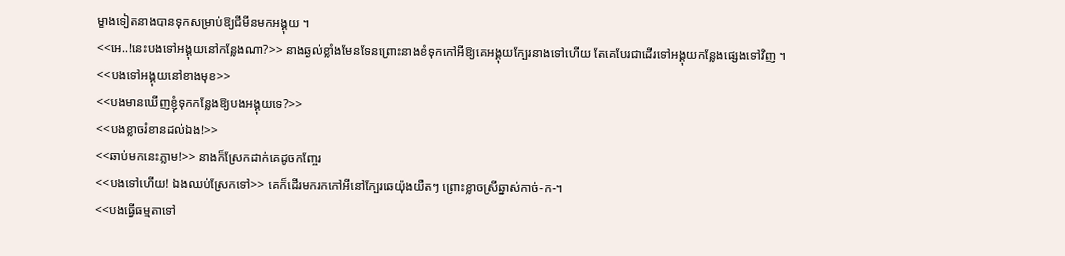ម្ខាងទៀតនាងបានទុកសម្រាប់ឱ្យជីមីនមកអង្គុយ ។
<<អេ..!នេះបងទៅអង្គុយនៅកន្លែងណា?>> នាងឆ្ងល់ខ្លាំងមែនទែនព្រោះនាងខំទុកកៅអីឱ្យគេអង្គុយក្បែរនាងទៅហើយ តែគេបែរជាដើរទៅអង្គុយកន្លែងផ្សេងទៅវិញ ។
<<បងទៅអង្គុយនៅខាងមុខ>>
<<បងមានឃើញខ្ញុំទុកកន្លែងឱ្យបងអង្គុយទេ?>>
<<បងខ្លាចរំខានដល់ឯង!>>
<<ឆាប់មកនេះភ្លាម!>> នាងក៏ស្រែកដាក់គេដូចកញ្ចែរ
<<បងទៅហើយ! ឯងឈប់ស្រែកទៅ>> គេក៏ដើរមករកកៅអីនៅក្បែរឆេយ៉ុងយឺតៗ ព្រោះខ្លាចស្រីឆ្នាស់កាច់-ក-។
<<បងធ្វើធម្មតាទៅ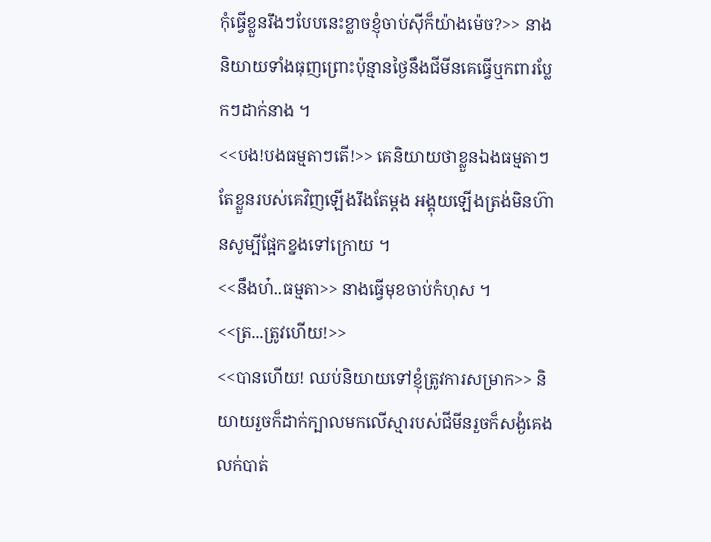កុំធ្វើខ្លួនរឹងៗបែបនេះខ្លាចខ្ញុំចាប់សុីក៏យ៉ាងម៉េច?>> នាងនិយាយទាំងធុញព្រោះប៉ុន្មានថ្ងៃនឹងជីមីនគេធ្វើឬកពារប្លែកៗដាក់នាង ។
<<បង!បងធម្មតាៗតើ!>> គេនិយាយថាខ្លួនឯងធម្មតាៗ តែខ្លួនរបស់គេវិញឡើងរឹងតែម្ដង អង្គុយឡើងត្រង់មិនហ៊ានសូម្បីផ្អែកខ្នងទៅក្រោយ ។
<<នឹងហ៎..ធម្មតា>> នាងធ្វើមុខចាប់កំហុស ។
<<ត្រ...ត្រូវហើយ!>>
<<បានហើយ! ឈប់និយាយទៅខ្ញុំត្រូវការសម្រាក>> និយាយរួចក៏ដាក់ក្បាលមកលើស្មារបស់ជីមីនរួចក៏សង្ងំគេងលក់បាត់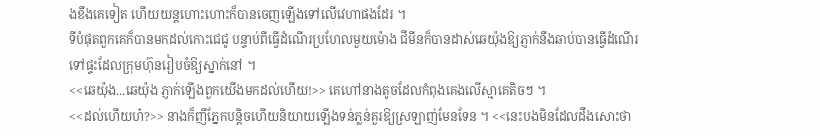ងខឹងគេទៀត ហើយយន្តហោះហោះក៏បានចេញឡើងទៅលើវេហាផងដែរ ។
ទីបំផុតពួកគេក៏បានមកដល់កោះជេជូ បន្ទាប់ពីធ្វើដំណើរប្រហែលមួយម៉ោង ជីមីនក៏បានដាស់ឆេយ៉ុងឱ្យភ្ញាក់នឹងឆាប់បានធ្វើដំណើរទៅផ្ទះដែលក្រុមហ៊ុនរៀបចំឱ្យស្នាក់នៅ ។
<<ឆេយ៉ុង...ឆេយ៉ុង ភ្ញាក់ឡើងពួកយើងមកដល់ហើយ!>> គេហៅនាងតូចដែលកំពុងគេងលើស្មាគេតិចៗ ។
<<ដល់ហើយហ៎?>> នាងក៏ញីភ្នែកបន្តិចហើយនិយាយឡើងទន់ភ្លន់គួរឱ្យស្រឡាញ់មែនទែន ។ <<នេះបងមិនដែលដឹងសោះថា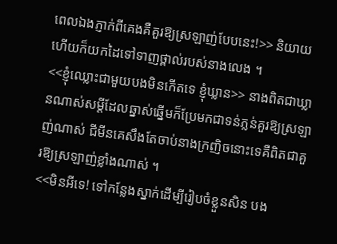ពេលឯងភ្ញាក់ពីគេងគឺគួរឱ្យស្រឡាញ់បែបនេះ!>> និយាយហើយក៏យកដៃទៅទាញថ្ពាល់របស់នាងលេង ។
<<ខ្ញុំឈ្លោះជាមួយបងមិនកើតទេ ខ្ញុំឃ្លាន>> នាងពិតជាឃ្លានណាស់សម្ដីដែលឆ្នាស់ឆ្នើមក៏ប្រែមកជាទន់ភ្លន់គួរឱ្យស្រឡាញ់ណាស់ ជីមីនគេសឹងតែចាប់នាងក្រញិចនោះទេគឺពិតជាគួរឱ្យស្រឡាញ់ខ្លាំងណាស់ ។
<<មិនអីទេ! ទៅកន្លែងស្នាក់ដើម្បីរៀបចំខ្លួនសិន បង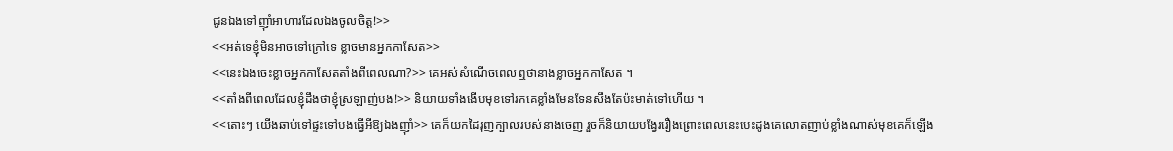ជូនឯងទៅញុាំអាហារដែលឯងចូលចិត្ត!>>
<<អត់ទេខ្ញុំមិនអាចទៅក្រៅទេ ខ្លាចមានអ្នកកាសែត>>
<<នេះឯងចេះខ្លាចអ្នកកាសែតតាំងពីពេលណា?>> គេអស់សំណើចពេលឮថានាងខ្លាចអ្នកកាសែត ។
<<តាំងពីពេលដែលខ្ញុំដឹងថាខ្ញុំស្រឡាញ់បង!>> និយាយទាំងងើបមុខទៅរកគេខ្លាំងមែនទែនសឹងតែប៉ះមាត់ទៅហើយ ។
<<តោះៗ យើងឆាប់ទៅផ្ទះទៅបងធ្វើអីឱ្យឯងញុាំ>> គេក៏យកដៃរុញក្បាលរបស់នាងចេញ រួចក៏និយាយបង្វែររឿងព្រោះពេលនេះបេះដូងគេលោតញាប់ខ្លាំងណាស់មុខគេក៏ឡើង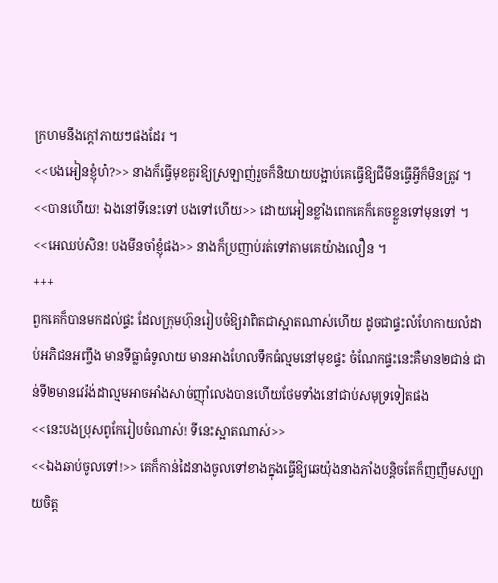ក្រហមនឹងក្ដៅភាយៗផងដែរ ។
<<បងអៀនខ្ញុំហ៎?>> នាងក៏ធ្វើមុខគួរឱ្យស្រឡាញ់រួចក៏និយាយបង្អាប់គេធ្វើឱ្យជីមីនធ្វើអី្វក៏មិនត្រូវ ។
<<បានហើយ! ឯងនៅទីនេះទៅ បងទៅហើយ>> ដោយអៀនខ្លាំងពេកគេក៏គេចខ្លួនទៅមុនទៅ ។
<<អេឈប់សិន! បងមីនចាំខ្ញុំផង>> នាងក៏ប្រញាប់រត់ទៅតាមគេយ៉ាងលឿន ។
+++
ពួកគេក៏បានមកដល់ផ្ទះ ដែលក្រុមហ៊ុនរៀបចំឱ្យវាពិតជាស្អាតណាស់ហើយ ដូចជាផ្ទះលំហែកាយលំដាប់អភិជនអញ្ចឹង មានទីធ្លាធំទូលាយ មានអាងហែលទឹកធំល្មមនៅមុខផ្ទះ ចំណែកផ្ទះនេះគឺមាន២ជាន់ ជាន់ទី២មានវេរ៉ង់ដាល្មមអាចអាំងសាច់ញុាំលេងបានហើយថែមទាំងនៅជាប់សមុទ្រទៀតផង
<<នេះបងប្រុសពូកែរៀបចំណាស់! ទីនេះស្អាតណាស់>>
<<ឯងឆាប់ចូលទៅ!>> គេក៏កាន់ដៃនាងចូលទៅខាងក្នុងធ្វើឱ្យឆេយ៉ុងនាងភាំងបន្តិចតែក៏ញញឹមសប្បាយចិត្ត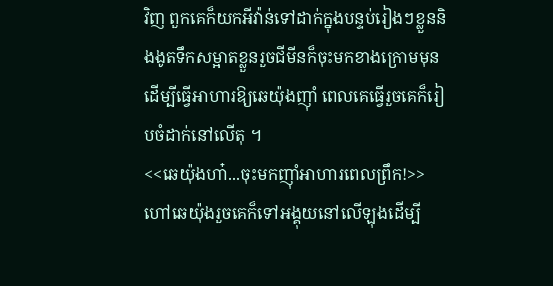វិញ ពួកគេក៏យកអីវ៉ាន់ទៅដាក់ក្នុងបន្ទប់រៀងៗខ្លួននិងងូតទឹកសម្អាតខ្លួនរួចជីមីនក៏ចុះមកខាងក្រោមមុនដើម្បីធ្វើអាហារឱ្យឆេយ៉ុងញុាំ ពេលគេធ្វើរួចគេក៏រៀបចំដាក់នៅលើតុ ។
<<ឆេយ៉ុងហា៎...ចុះមកញុាំអាហារពេលព្រឹក!>> ហៅឆេយ៉ុងរួចគេក៏ទៅអង្គុយនៅលើឡុងដើម្បី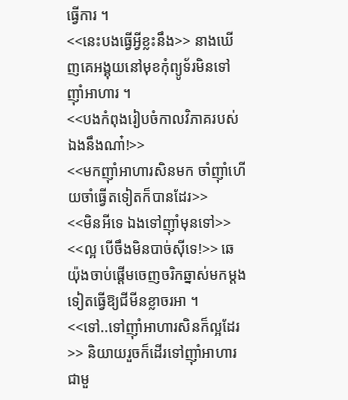ធ្វើការ ។
<<នេះបងធ្វើអី្វខ្លះនឹង>> នាងឃើញគេអង្គុយនៅមុខកុំព្យូទ័រមិនទៅញុាំអាហារ ។
<<បងកំពុងរៀបចំកាលវិភាគរបស់ឯងនឹងណា៎!>>
<<មកញុាំអាហារសិនមក ចាំញុាំហើយចាំធ្វើតទៀតក៏បានដែរ>>
<<មិនអីទេ ឯងទៅញុាំមុនទៅ>>
<<ល្អ បើចឹងមិនបាច់សុីទេ!>> ឆេយ៉ុងចាប់ផ្ដើមចេញចរិកឆ្នាស់មកម្ដងទៀតធ្វើឱ្យជីមីនខ្លាចរអា ។
<<ទៅ..ទៅញុាំអាហារសិនក៏ល្អដែរ>> និយាយរួចក៏ដើរទៅញុាំអាហារជាមួ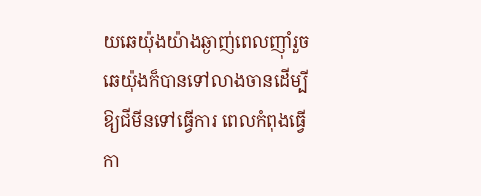យឆេយ៉ុងយ៉ាងឆ្ងាញ់ពេលញុាំរួចឆេយ៉ុងក៏បានទៅលាងចានដើម្បីឱ្យជីមីនទៅធ្វើការ ពេលកំពុងធ្វើកា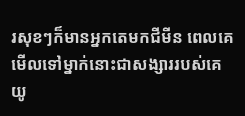រសុខៗក៏មានអ្នកតេមកជីមីន ពេលគេមើលទៅម្នាក់នោះជាសង្សាររបស់គេ យូ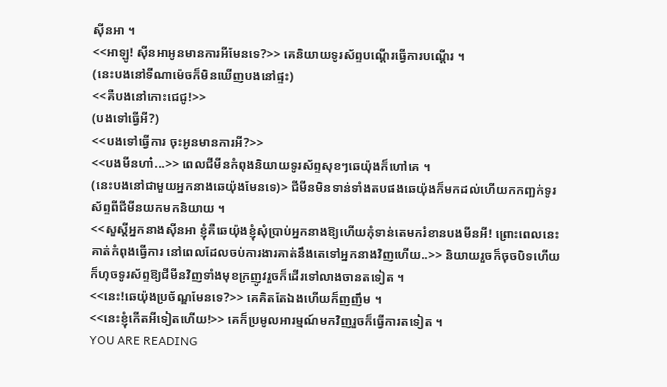សុីនអា ។
<<អាឡូ! សុីនអាអូនមានការអីមែនទេ?>> គេនិយាយទូរស័ព្ទបណ្ដើរធ្វើការបណ្ដើរ ។
(នេះបងនៅទីណាម៉េចក៏មិនឃើញបងនៅផ្ទះ)
<<គឺបងនៅកោះជេជូ!>>
(បងទៅធ្វើអី?)
<<បងទៅធ្វើការ ចុះអូនមានការអី?>>
<<បងមីនហា៎...>> ពេលជីមីនកំពុងនិយាយទូរស័ព្ទសុខៗឆេយ៉ុងក៏ហៅគេ ។
(នេះបងនៅជាមួយអ្នកនាងឆេយ៉ុងមែនទេ)> ជីមីនមិនទាន់ទាំងតបផងឆេយ៉ុងក៏មកដល់ហើយកកញ្ឆក់ទូរស័ព្ទពីជីមីនយកមកនិយាយ ។
<<សួស្ដីអ្នកនាងសុីនអា ខ្ញុំគឺឆេយ៉ុងខ្ញុំសុំប្រាប់អ្នកនាងឱ្យហើយកុំទាន់តេមករំខានបងមីនអី! ព្រោះពេលនេះគាត់កំពុងធ្វើការ នៅពេលដែលចប់ការងារគាត់នឹងតេទៅអ្នកនាងវិញហើយ..>> និយាយរួចក៏ចុចបិទហើយក៏ហុចទូរស័ព្ទឱ្យជីមីនវិញទាំងមុខក្រញូវរួចក៏ដើរទៅលាងចានតទៀត ។
<<នេះ!ឆេយ៉ុងប្រច័ណ្ឌមែនទេ?>> គេគិតតែឯងហើយក៏ញញឹម ។
<<នេះខ្ញុំកើតអីទៀតហើយ!>> គេក៏ប្រមូលអារម្មណ៍មកវិញរួចក៏ធ្វើការតទៀត ។
YOU ARE READING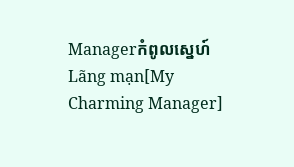Managerកំពូលស្នេហ៍
Lãng mạn[My Charming Manager]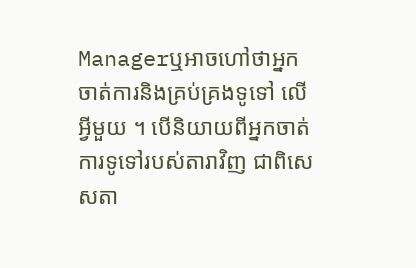Managerឬអាចហៅថាអ្នកចាត់ការនិងគ្រប់គ្រងទូទៅ លើអ្វីមួយ ។ បើនិយាយពីអ្នកចាត់ការទូទៅរបស់តារាវិញ ជាពិសេសតា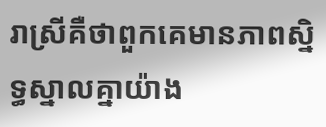រាស្រីគឺថាពួកគេមានភាពស្និទ្ធស្នាលគ្នាយ៉ាង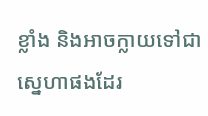ខ្លាំង និងអាចក្លាយទៅជាស្នេហាផងដែរ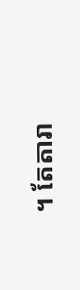។ តែតារា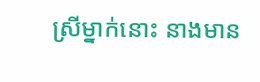ស្រីម្នាក់នោះ នាងមាន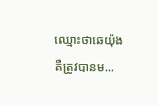ឈ្មោះថាឆេយ៉ុងគឺត្រូវបានម...